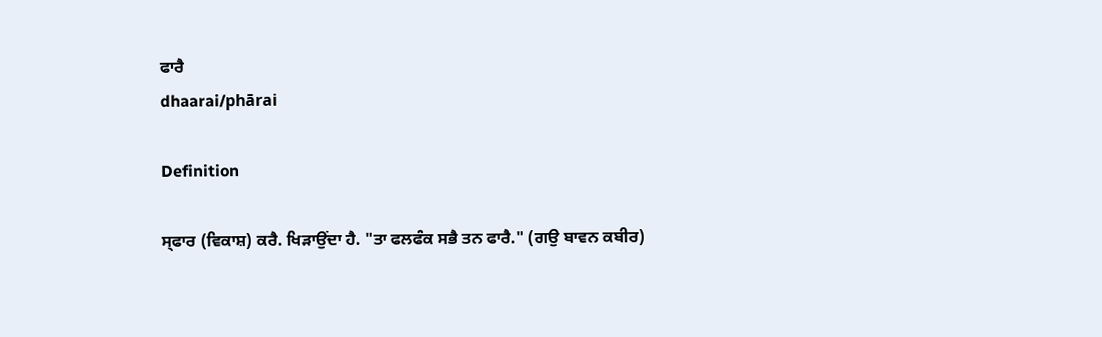ਫਾਰੈ
dhaarai/phārai

Definition

ਸ੍‌ਫਾਰ (ਵਿਕਾਸ਼) ਕਰੈ. ਖਿੜਾਉਂਦਾ ਹੈ. "ਤਾ ਫਲਫੰਕ ਸਭੈ ਤਨ ਫਾਰੈ." (ਗਉ ਬਾਵਨ ਕਬੀਰ)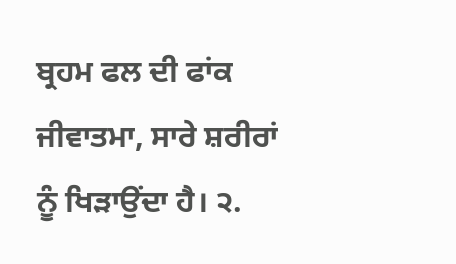ਬ੍ਰਹਮ ਫਲ ਦੀ ਫਾਂਕ ਜੀਵਾਤਮਾ, ਸਾਰੇ ਸ਼ਰੀਰਾਂ ਨੂੰ ਖਿੜਾਉਂਦਾ ਹੈ। ੨.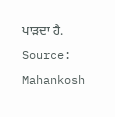ਪਾੜਦਾ ਹੈ.
Source: Mahankosh